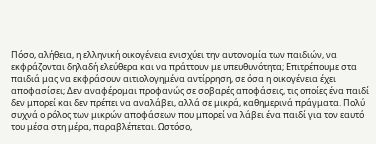Πόσο, αλήθεια, η ελληνική οικογένεια ενισχύει την αυτονομία των παιδιών, να εκφράζονται δηλαδή ελεύθερα και να πράττουν με υπευθυνότητα; Επιτρέπουμε στα παιδιά μας να εκφράσουν αιτιολογημένα αντίρρηση, σε όσα η οικογένεια έχει αποφασίσει; Δεν αναφέρομαι προφανώς σε σοβαρές αποφάσεις, τις οποίες ένα παιδί δεν μπορεί και δεν πρέπει να αναλάβει, αλλά σε μικρά, καθημερινά πράγματα. Πολύ συχνά ο ρόλος των μικρών αποφάσεων που μπορεί να λάβει ένα παιδί για τον εαυτό του μέσα στη μέρα, παραβλέπεται. Ωστόσο,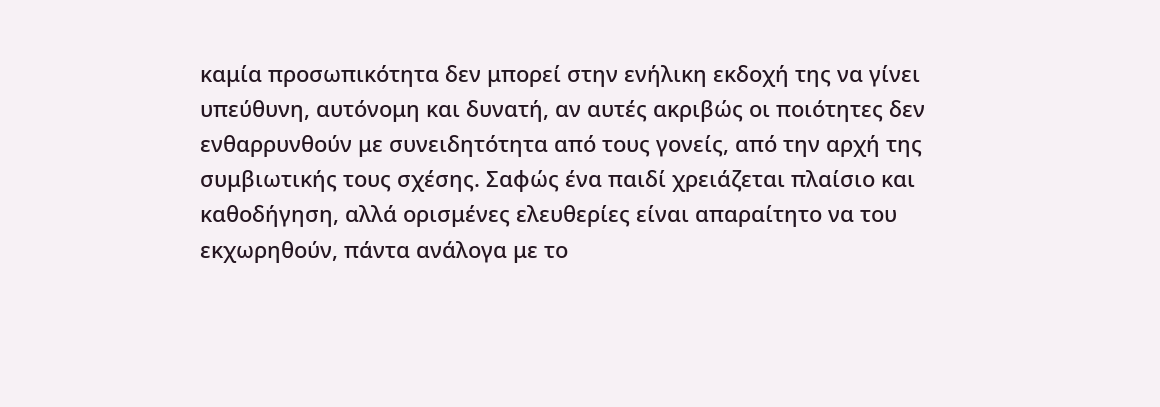καμία προσωπικότητα δεν μπορεί στην ενήλικη εκδοχή της να γίνει υπεύθυνη, αυτόνομη και δυνατή, αν αυτές ακριβώς οι ποιότητες δεν ενθαρρυνθούν με συνειδητότητα από τους γονείς, από την αρχή της συμβιωτικής τους σχέσης. Σαφώς ένα παιδί χρειάζεται πλαίσιο και καθοδήγηση, αλλά ορισμένες ελευθερίες είναι απαραίτητο να του εκχωρηθούν, πάντα ανάλογα με το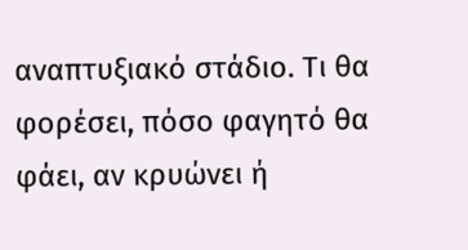αναπτυξιακό στάδιο. Τι θα φορέσει, πόσο φαγητό θα φάει, αν κρυώνει ή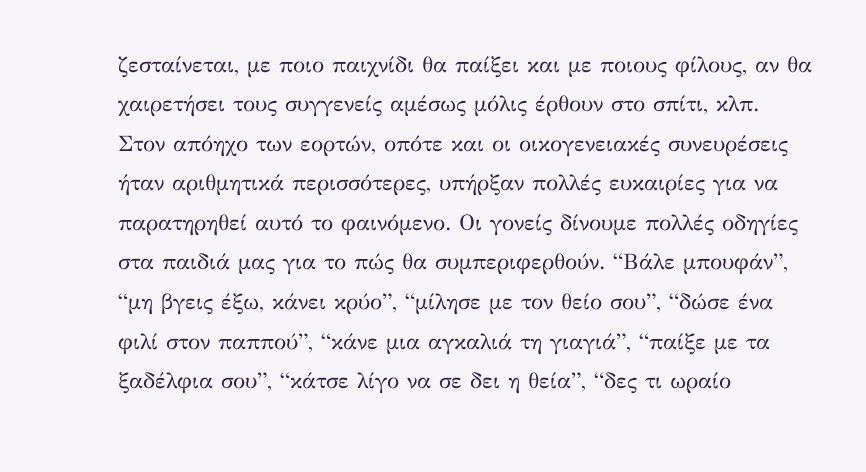ζεσταίνεται, με ποιο παιχνίδι θα παίξει και με ποιους φίλους, αν θα χαιρετήσει τους συγγενείς αμέσως μόλις έρθουν στο σπίτι, κλπ.
Στον απόηχο των εορτών, οπότε και οι οικογενειακές συνευρέσεις ήταν αριθμητικά περισσότερες, υπήρξαν πολλές ευκαιρίες για να παρατηρηθεί αυτό το φαινόμενο. Οι γονείς δίνουμε πολλές οδηγίες στα παιδιά μας για το πώς θα συμπεριφερθούν. “Βάλε μπουφάν”, “μη βγεις έξω, κάνει κρύο”, “μίλησε με τον θείο σου”, “δώσε ένα φιλί στον παππού”, “κάνε μια αγκαλιά τη γιαγιά”, “παίξε με τα ξαδέλφια σου”, “κάτσε λίγο να σε δει η θεία”, “δες τι ωραίο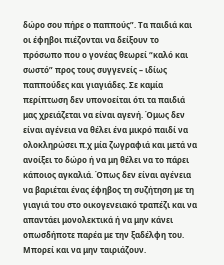δώρο σου πήρε ο παππούς”. Τα παιδιά και οι έφηβοι πιέζονται να δείξουν το πρόσωπο που ο γονέας θεωρεί “καλό και σωστό” προς τους συγγενείς – ιδίως παππούδες και γιαγιάδες. Σε καμία περίπτωση δεν υπονοείται ότι τα παιδιά μας χρειάζεται να είναι αγενή. Όμως δεν είναι αγένεια να θέλει ένα μικρό παιδί να ολοκληρώσει π.χ μία ζωγραφιά και μετά να ανοίξει το δώρο ή να μη θέλει να το πάρει κάποιος αγκαλιά. Όπως δεν είναι αγένεια να βαριέται ένας έφηβος τη συζήτηση με τη γιαγιά του στο οικογενειακό τραπέζι και να απαντάει μονολεκτικά ή να μην κάνει οπωσδήποτε παρέα με την ξαδέλφη του. Μπορεί και να μην ταιριάζουν.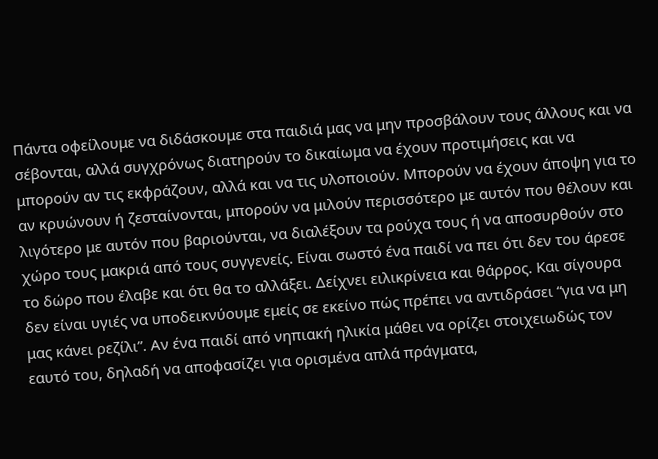Πάντα οφείλουμε να διδάσκουμε στα παιδιά μας να μην προσβάλουν τους άλλους και να σέβονται, αλλά συγχρόνως διατηρούν το δικαίωμα να έχουν προτιμήσεις και να μπορούν αν τις εκφράζουν, αλλά και να τις υλοποιούν. Μπορούν να έχουν άποψη για το αν κρυώνουν ή ζεσταίνονται, μπορούν να μιλούν περισσότερο με αυτόν που θέλουν και λιγότερο με αυτόν που βαριούνται, να διαλέξουν τα ρούχα τους ή να αποσυρθούν στο χώρο τους μακριά από τους συγγενείς. Είναι σωστό ένα παιδί να πει ότι δεν του άρεσε το δώρο που έλαβε και ότι θα το αλλάξει. Δείχνει ειλικρίνεια και θάρρος. Και σίγουρα δεν είναι υγιές να υποδεικνύουμε εμείς σε εκείνο πώς πρέπει να αντιδράσει “για να μη μας κάνει ρεζίλι”. Αν ένα παιδί από νηπιακή ηλικία μάθει να ορίζει στοιχειωδώς τον εαυτό του, δηλαδή να αποφασίζει για ορισμένα απλά πράγματα,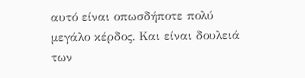αυτό είναι οπωσδήποτε πολύ μεγάλο κέρδος. Και είναι δουλειά των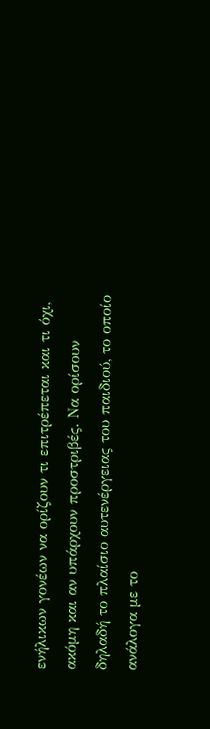ενήλικων γονέων να ορίζουν τι επιτρέπεται και τι όχι, ακόμη και αν υπάρχουν προστριβές. Να ορίσουν δηλαδή το πλαίσιο αυτενέργειας του παιδιού, το οποίο ανάλογα με το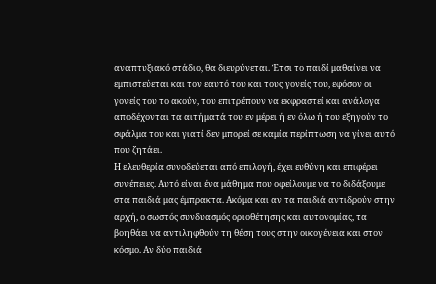αναπτυξιακό στάδιο, θα διευρύνεται. Έτσι το παιδί μαθαίνει να εμπιστεύεται και τον εαυτό του και τους γονείς του, εφόσον οι γονείς του το ακούν, του επιτρέπουν να εκφραστεί και ανάλογα αποδέχονται τα αιτήματά του εν μέρει ή εν όλω ή του εξηγούν το σφάλμα του και γιατί δεν μπορεί σε καμία περίπτωση να γίνει αυτό που ζητάει.
Η ελευθερία συνοδεύεται από επιλογή, έχει ευθύνη και επιφέρει συνέπειες. Αυτό είναι ένα μάθημα που οφείλουμε να το διδάξουμε στα παιδιά μας έμπρακτα. Ακόμα και αν τα παιδιά αντιδρούν στην αρχή, ο σωστός συνδυασμός οριοθέτησης και αυτονομίας, τα βοηθάει να αντιληφθούν τη θέση τους στην οικογένεια και στον κόσμο. Αν δύο παιδιά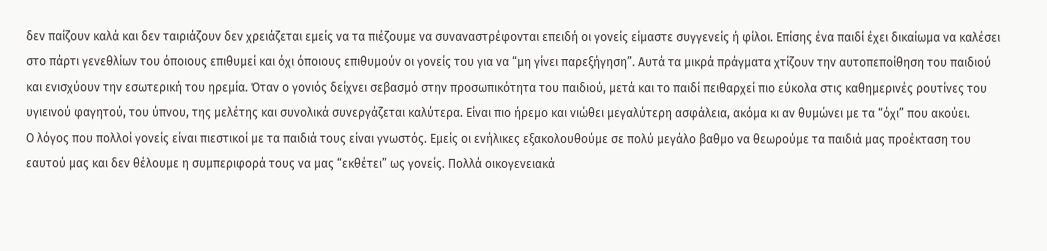δεν παίζουν καλά και δεν ταιριάζουν δεν χρειάζεται εμείς να τα πιέζουμε να συναναστρέφονται επειδή οι γονείς είμαστε συγγενείς ή φίλοι. Επίσης ένα παιδί έχει δικαίωμα να καλέσει στο πάρτι γενεθλίων του όποιους επιθυμεί και όχι όποιους επιθυμούν οι γονείς του για να “μη γίνει παρεξήγηση”. Αυτά τα μικρά πράγματα χτίζουν την αυτοπεποίθηση του παιδιού και ενισχύουν την εσωτερική του ηρεμία. Όταν ο γονιός δείχνει σεβασμό στην προσωπικότητα του παιδιού, μετά και το παιδί πειθαρχεί πιο εύκολα στις καθημερινές ρουτίνες του υγιεινού φαγητού, του ύπνου, της μελέτης και συνολικά συνεργάζεται καλύτερα. Είναι πιο ήρεμο και νιώθει μεγαλύτερη ασφάλεια, ακόμα κι αν θυμώνει με τα “όχι” που ακούει.
Ο λόγος που πολλοί γονείς είναι πιεστικοί με τα παιδιά τους είναι γνωστός. Εμείς οι ενήλικες εξακολουθούμε σε πολύ μεγάλο βαθμο να θεωρούμε τα παιδιά μας προέκταση του εαυτού μας και δεν θέλουμε η συμπεριφορά τους να μας “εκθέτει” ως γονείς. Πολλά οικογενειακά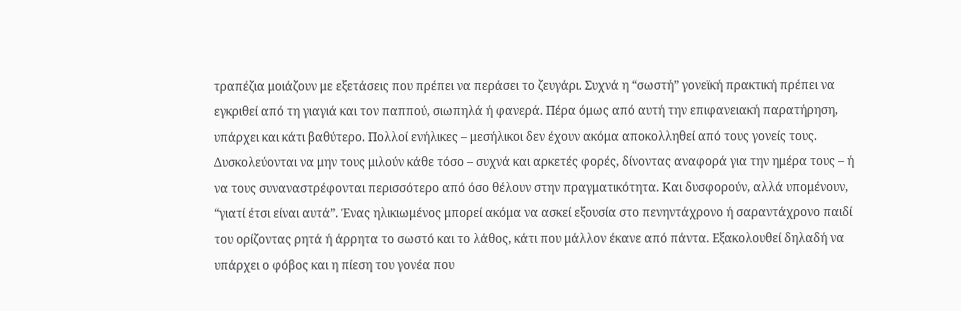τραπέζια μοιάζουν με εξετάσεις που πρέπει να περάσει το ζευγάρι. Συχνά η “σωστή” γονεϊκή πρακτική πρέπει να εγκριθεί από τη γιαγιά και τον παππού, σιωπηλά ή φανερά. Πέρα όμως από αυτή την επιφανειακή παρατήρηση, υπάρχει και κάτι βαθύτερο. Πολλοί ενήλικες – μεσήλικοι δεν έχουν ακόμα αποκολληθεί από τους γονείς τους. Δυσκολεύονται να μην τους μιλούν κάθε τόσο – συχνά και αρκετές φορές, δίνοντας αναφορά για την ημέρα τους – ή να τους συναναστρέφονται περισσότερο από όσο θέλουν στην πραγματικότητα. Και δυσφορούν, αλλά υπομένουν, “γιατί έτσι είναι αυτά”. Ένας ηλικιωμένος μπορεί ακόμα να ασκεί εξουσία στο πενηντάχρονο ή σαραντάχρονο παιδί του ορίζοντας ρητά ή άρρητα το σωστό και το λάθος, κάτι που μάλλον έκανε από πάντα. Εξακολουθεί δηλαδή να υπάρχει ο φόβος και η πίεση του γονέα που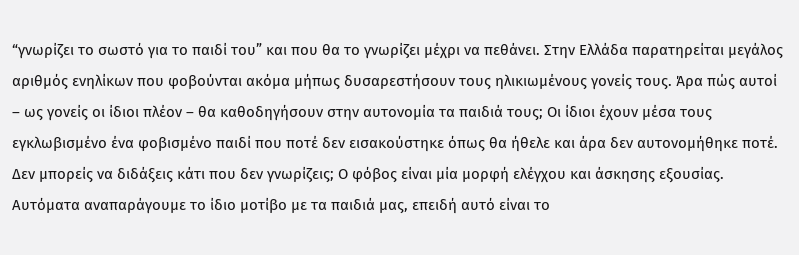“γνωρίζει το σωστό για το παιδί του” και που θα το γνωρίζει μέχρι να πεθάνει. Στην Ελλάδα παρατηρείται μεγάλος αριθμός ενηλίκων που φοβούνται ακόμα μήπως δυσαρεστήσουν τους ηλικιωμένους γονείς τους. Άρα πώς αυτοί – ως γονείς οι ίδιοι πλέον – θα καθοδηγήσουν στην αυτονομία τα παιδιά τους; Οι ίδιοι έχουν μέσα τους εγκλωβισμένο ένα φοβισμένο παιδί που ποτέ δεν εισακούστηκε όπως θα ήθελε και άρα δεν αυτονομήθηκε ποτέ. Δεν μπορείς να διδάξεις κάτι που δεν γνωρίζεις; Ο φόβος είναι μία μορφή ελέγχου και άσκησης εξουσίας. Αυτόματα αναπαράγουμε το ίδιο μοτίβο με τα παιδιά μας, επειδή αυτό είναι το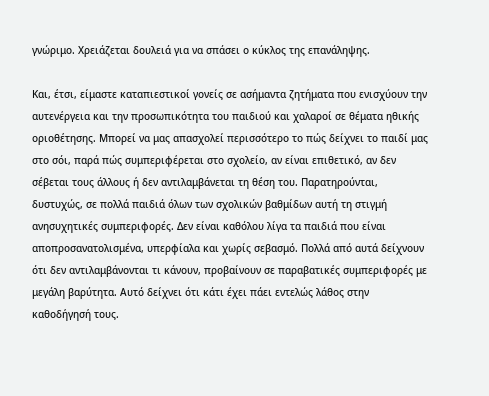γνώριμο. Χρειάζεται δουλειά για να σπάσει ο κύκλος της επανάληψης.

Και, έτσι, είμαστε καταπιεστικοί γονείς σε ασήμαντα ζητήματα που ενισχύουν την αυτενέργεια και την προσωπικότητα του παιδιού και χαλαροί σε θέματα ηθικής οριοθέτησης. Μπορεί να μας απασχολεί περισσότερο το πώς δείχνει το παιδί μας στο σόι, παρά πώς συμπεριφέρεται στο σχολείο, αν είναι επιθετικό, αν δεν σέβεται τους άλλους ή δεν αντιλαμβάνεται τη θέση του. Παρατηρούνται, δυστυχώς, σε πολλά παιδιά όλων των σχολικών βαθμίδων αυτή τη στιγμή ανησυχητικές συμπεριφορές. Δεν είναι καθόλου λίγα τα παιδιά που είναι αποπροσανατολισμένα, υπερφίαλα και χωρίς σεβασμό. Πολλά από αυτά δείχνουν ότι δεν αντιλαμβάνονται τι κάνουν, προβαίνουν σε παραβατικές συμπεριφορές με μεγάλη βαρύτητα. Αυτό δείχνει ότι κάτι έχει πάει εντελώς λάθος στην καθοδήγησή τους.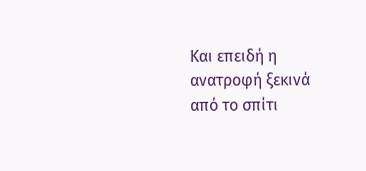Και επειδή η ανατροφή ξεκινά από το σπίτι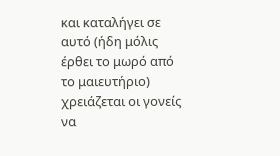και καταλήγει σε αυτό (ήδη μόλις έρθει το μωρό από το μαιευτήριο) χρειάζεται οι γονείς να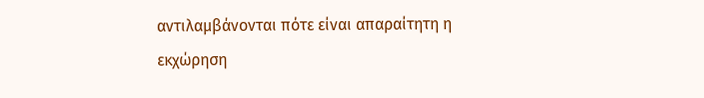αντιλαμβάνονται πότε είναι απαραίτητη η εκχώρηση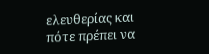ελευθερίας και πότε πρέπει να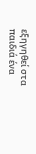εξηγηθεί στα παιδιά ένα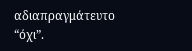αδιαπραγμάτευτο “όχι”.